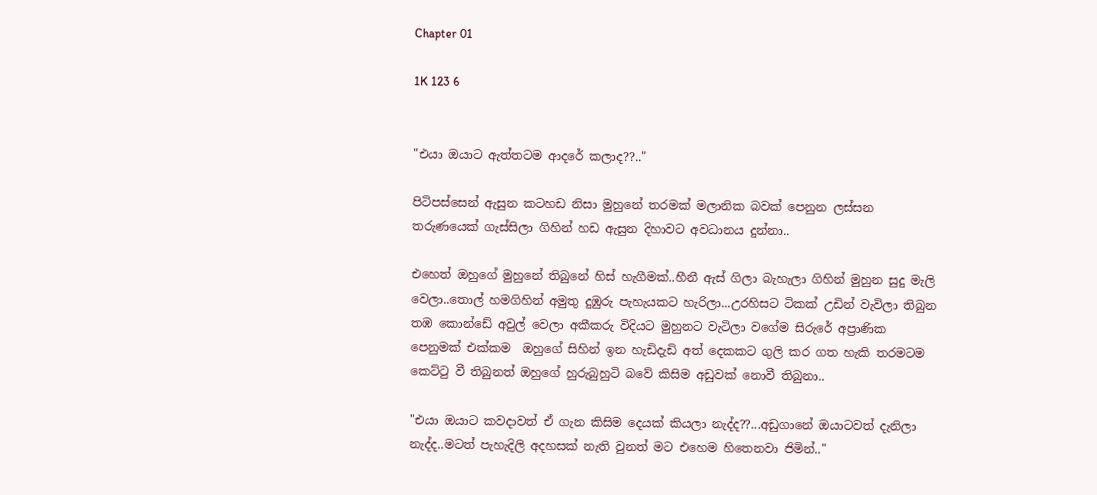Chapter 01

1K 123 6


"එයා ඔයාට ඇත්තටම ආදරේ කලාද??.."

පිටිපස්සෙන් ඇසුන කටහඩ නිසා මුහුනේ තරමක් මලානික බවක් පෙනුන ලස්සන තරුණයෙක් ගැස්සිලා ගිහින් හඩ ඇසුන දිහාවට අවධානය දුන්නා..

එහෙත් ඔහුගේ මුහුනේ තිබුනේ හිස් හැගීමක්..හීනී ඇස් ගිලා බැහැලා ගිහින් මුහුන සුදු මැලි වෙලා..තොල් හමගිහින් අමුතු දුඹුරු පැහැයකට හැරිලා...උරහිසට ටිකක් උඩින් වැවිලා තිබුන තඹ කොන්ඩේ අවුල් වෙලා අකීකරු විදියට මුහුනට වැටිලා වගේම සිරුරේ අප්‍රාණික පෙනුමක් එක්කම  ඔහුගේ සිහින් ඉන හැඩිදැඩි අත් දෙකකට ගුලි කර ගත හැකි තරමටම කෙට්ටු වී තිබුනත් ඔහුගේ හුරුබුහුටි බවේ කිසිම අඩුවක් නොවී තිබුනා..

"එයා ඔයාට කවදාවත් ඒ ගැන කිසිම දෙයක් කියලා නැද්ද??...අඩුගානේ ඔයාටවත් දැනිලා නැද්ද..මටත් පැහැදිලි අදහසක් නැති වුනත් මට එහෙම හිතෙනවා ජිමින්.."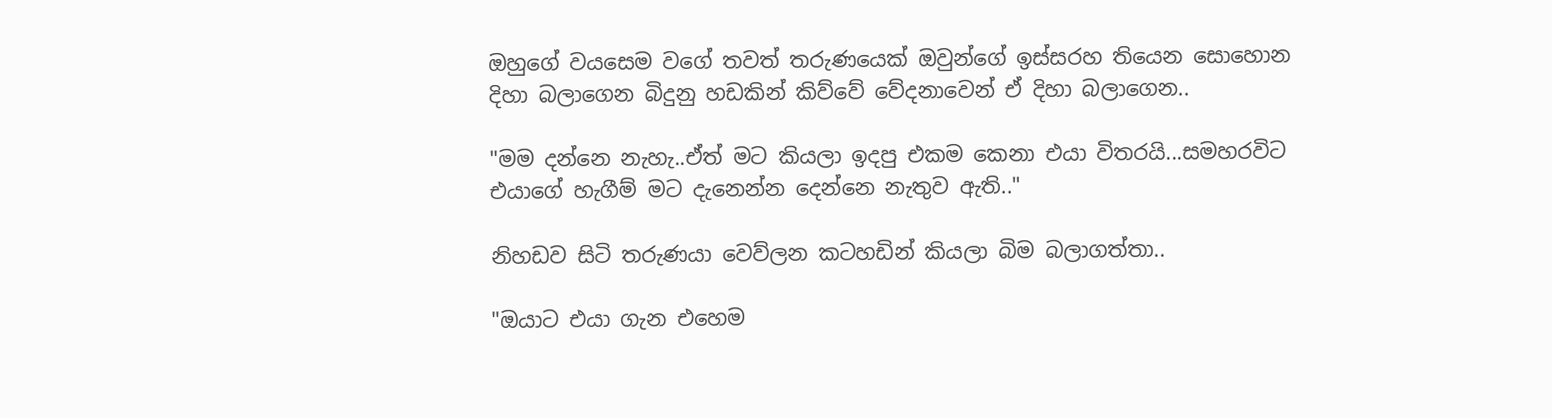ඔහුගේ වයසෙම වගේ තවත් තරුණයෙක් ඔවුන්ගේ ඉස්සරහ තියෙන සොහොන දිහා බලාගෙන බිදුනු හඩකින් කිව්වේ වේදනාවෙන් ඒ දිහා බලාගෙන..

"මම දන්නෙ නැහැ..ඒත් මට කියලා ඉදපු එකම කෙනා එයා විතරයි...සමහරවිට එයාගේ හැගීම් මට දැනෙන්න දෙන්නෙ නැතුව ඇති.."

නිහඩව සිටි තරුණයා වෙව්ලන කටහඩින් කියලා බිම බලාගත්තා..

"ඔයාට එයා ගැන එහෙම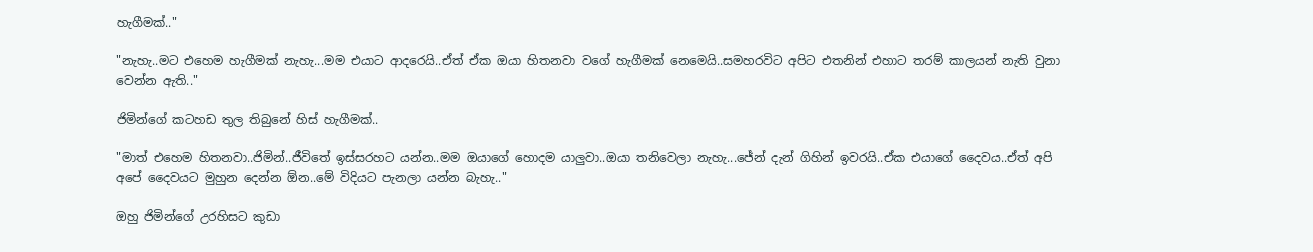හැගීමක්.."

"නැහැ..මට එහෙම හැගීමක් නැහැ...මම එයාට ආදරෙයි..ඒත් ඒක ඔයා හිතනවා වගේ හැගීමක් නෙමෙයි..සමහරවිට අපිට එතනින් එහාට තරම් කාලයන් නැති වුනා වෙන්න ඇති.."

ජිමින්ගේ කටහඩ තුල තිබුනේ හිස් හැගීමක්..

"මාත් එහෙම හිතනවා..ජිමින්..ජීවිතේ ඉස්සරහට යන්න..මම ඔයාගේ හොදම යාලුවා..ඔයා තනිවෙලා නැහැ...ජේන් දැන් ගිහින් ඉවරයි..ඒක එයාගේ දෛවය..ඒත් අපි අපේ දෛවයට මුහුන දෙන්න ඕන..මේ විදියට පැනලා යන්න බැහැ.."

ඔහු ජිමින්ගේ උරහිසට කුඩා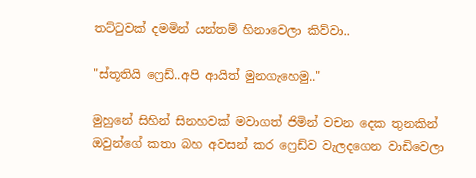තට්ටුවක් දමමින් යන්තම් හිනාවෙලා කිව්වා..

"ස්තූතියි ෆ්‍රෙඩ්..අපි ආයිත් මුනගැහෙමු.."

මුහුනේ සිහින් සිනහවක් මවාගත් ජිමින් වචන දෙක තුනකින් ඔවුන්ගේ කතා බහ අවසන් කර ෆ්‍රෙඩ්ව වැලදගෙන වාඩිවෙලා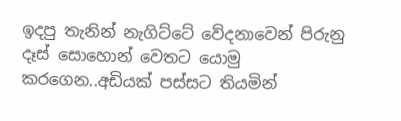ඉදපු තැනින් නැගිට්ටේ වේදනාවෙන් පිරුනු දෑස් සොහොන් වෙතට යොමු කරගෙන..අඩියක් පස්සට තියමින්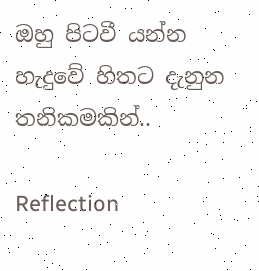ඔහු පිටවී යන්න හැදුවේ හිතට දැනුන තනිකමකින්..

Reflection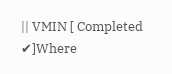|| VMIN [ Completed ✔]Where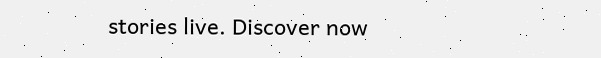stories live. Discover now